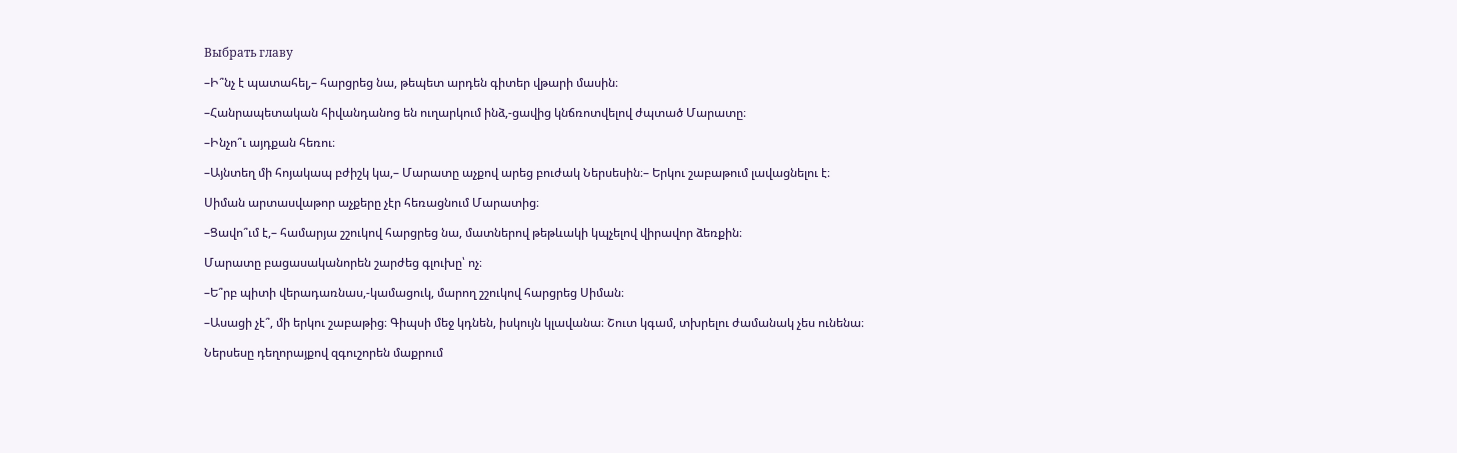Выбрать главу

–Ի՞նչ է պատահել,– հարցրեց նա, թեպետ արդեն գիտեր վթարի մասին։

–Հանրապետական հիվանդանոց են ուղարկում ինձ,-ցավից կնճռոտվելով ժպտած Մարատը։

–Ինչո՞ւ այդքան հեռու։

–Այնտեղ մի հոյակապ բժիշկ կա,– Մարատը աչքով արեց բուժակ Ներսեսին։– Երկու շաբաթում լավացնելու է։

Սիման արտասվաթոր աչքերը չէր հեռացնում Մարատից։

–Ցավո՞ւմ է,– համարյա շշուկով հարցրեց նա, մատներով թեթևակի կպչելով վիրավոր ձեռքին։

Մարատը բացասականորեն շարժեց գլուխը՝ ոչ։

–Ե՞րբ պիտի վերադառնաս,-կամացուկ, մարող շշուկով հարցրեց Սիման։

–Ասացի չէ՞, մի երկու շաբաթից։ Գիպսի մեջ կդնեն, իսկույն կլավանա։ Շուտ կգամ, տխրելու ժամանակ չես ունենա։

Ներսեսը դեղորայքով զգուշորեն մաքրում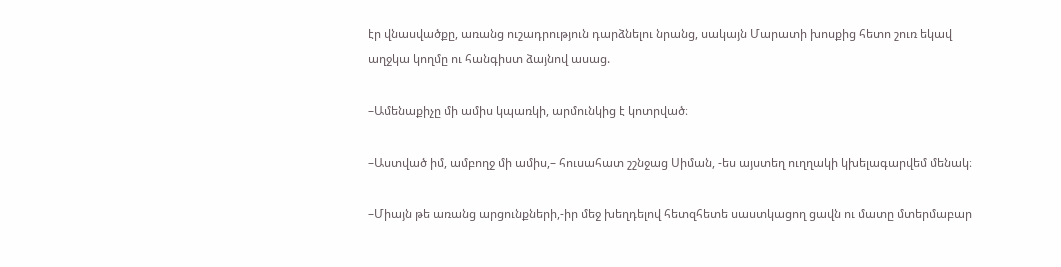էր վնասվածքը, առանց ուշադրություն դարձնելու նրանց, սակայն Մարատի խոսքից հետո շուռ եկավ աղջկա կողմը ու հանգիստ ձայնով ասաց.

–Ամենաքիչը մի ամիս կպառկի, արմունկից է կոտրված։

–Աստված իմ, ամբողջ մի ամիս,– հուսահատ շշնջաց Սիման, -ես այստեղ ուղղակի կխելագարվեմ մենակ։

–Միայն թե առանց արցունքների,-իր մեջ խեղդելով հետզհետե սաստկացող ցավն ու մատը մտերմաբար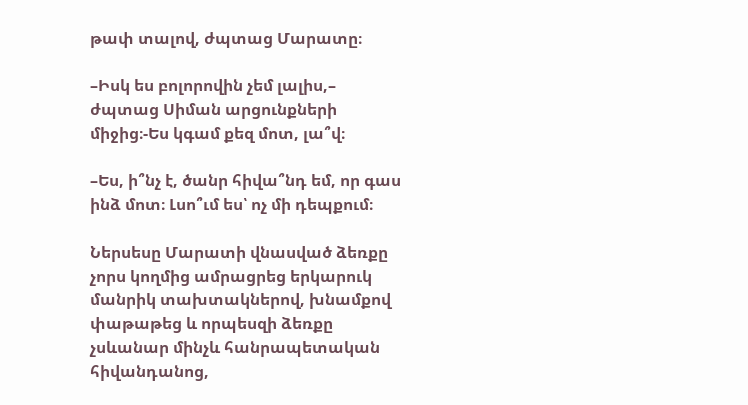թափ տալով, ժպտաց Մարատը։

–Իսկ ես բոլորովին չեմ լալիս,– ժպտաց Սիման արցունքների միջից։-Ես կգամ քեզ մոտ, լա՞վ։

–Ես, ի՞նչ է, ծանր հիվա՞նդ եմ, որ գաս ինձ մոտ։ Լսո՞ւմ ես՝ ոչ մի դեպքում։

Ներսեսը Մարատի վնասված ձեռքը չորս կողմից ամրացրեց երկարուկ մանրիկ տախտակներով, խնամքով փաթաթեց և որպեսզի ձեռքը չսևանար մինչև հանրապետական հիվանդանոց,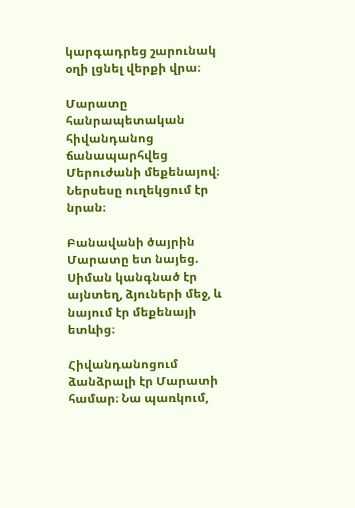կարգադրեց շարունակ օղի լցնել վերքի վրա։

Մարատը հանրապետական հիվանդանոց ճանապարհվեց Մերուժանի մեքենայով։ Ներսեսը ուղեկցում էր նրան։

Բանավանի ծայրին Մարատը ետ նայեց. Սիման կանգնած էր այնտեղ, ձյուների մեջ, և նայում էր մեքենայի ետևից։

Հիվանդանոցում ձանձրալի էր Մարատի համար։ Նա պառկում,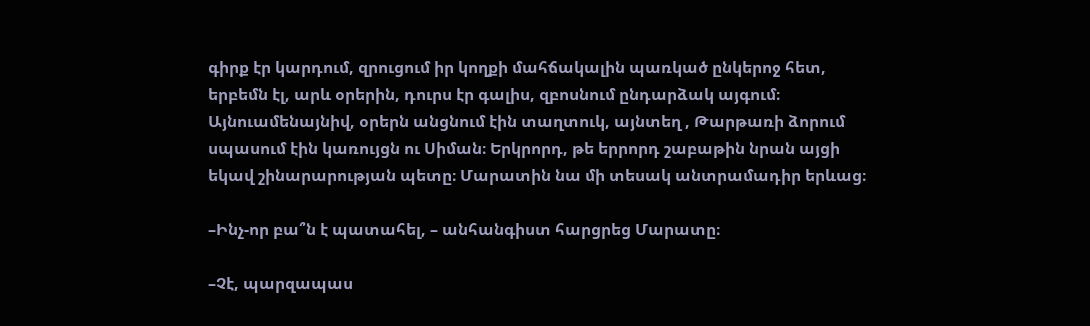գիրք էր կարդում, զրուցում իր կողքի մահճակալին պառկած ընկերոջ հետ, երբեմն էլ, արև օրերին, դուրս էր գալիս, զբոսնում ընդարձակ այգում։ Այնուամենայնիվ, օրերն անցնում էին տաղտուկ, այնտեղ , Թարթառի ձորում սպասում էին կառույցն ու Սիման։ Երկրորդ, թե երրորդ շաբաթին նրան այցի եկավ շինարարության պետը։ Մարատին նա մի տեսակ անտրամադիր երևաց։

–Ինչ-որ բա՞ն է պատահել, – անհանգիստ հարցրեց Մարատը։

–Չէ, պարզապաս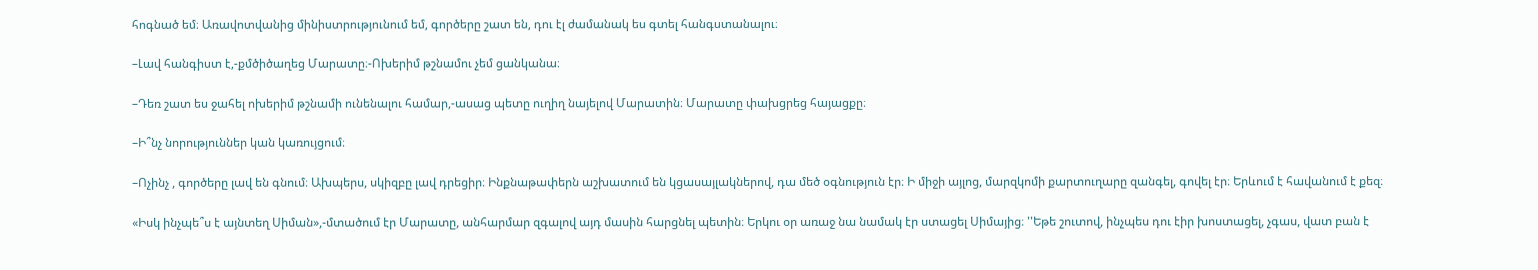հոգնած եմ։ Առավոտվանից մինիստրությունում եմ, գործերը շատ են, դու էլ ժամանակ ես գտել հանգստանալու։

–Լավ հանգիստ է,-քմծիծաղեց Մարատը։-Ոխերիմ թշնամու չեմ ցանկանա։

–Դեռ շատ ես ջահել ոխերիմ թշնամի ունենալու համար,-ասաց պետը ուղիղ նայելով Մարատին։ Մարատը փախցրեց հայացքը։

–Ի՞նչ նորություններ կան կառույցում։

–Ոչինչ , գործերը լավ են գնում։ Ախպերս, սկիզբը լավ դրեցիր։ Ինքնաթափերն աշխատում են կցասայլակներով, դա մեծ օգնություն էր։ Ի միջի այլոց, մարզկոմի քարտուղարը զանգել, գովել էր։ Երևում է հավանում է քեզ։

«Իսկ ինչպե՞ս է այնտեղ Սիման»,-մտածում էր Մարատը, անհարմար զգալով այդ մասին հարցնել պետին։ Երկու օր առաջ նա նամակ էր ստացել Սիմայից։ ''Եթե շուտով, ինչպես դու էիր խոստացել, չգաս, վատ բան է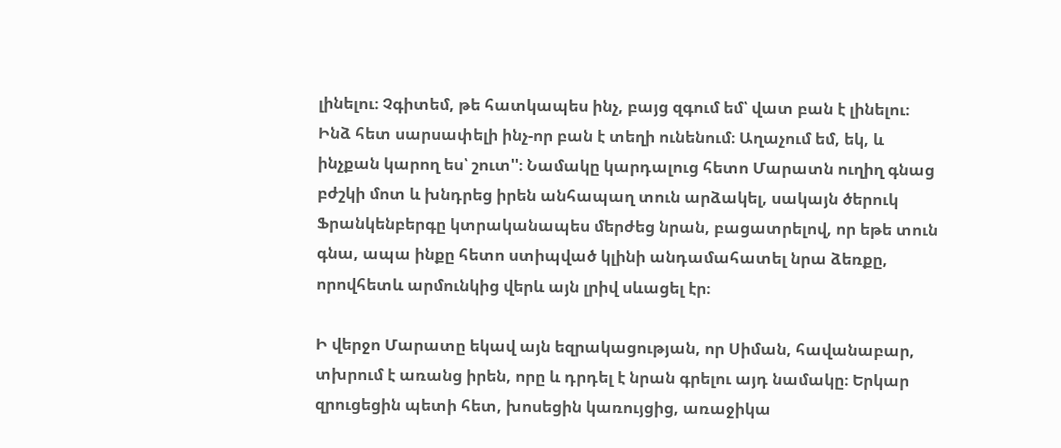լինելու։ Չգիտեմ, թե հատկապես ինչ, բայց զգում եմ՝ վատ բան է լինելու։ Ինձ հետ սարսափելի ինչ-որ բան է տեղի ունենում։ Աղաչում եմ, եկ, և ինչքան կարող ես՝ շուտ''։ Նամակը կարդալուց հետո Մարատն ուղիղ գնաց բժշկի մոտ և խնդրեց իրեն անհապաղ տուն արձակել, սակայն ծերուկ Ֆրանկենբերգը կտրականապես մերժեց նրան, բացատրելով, որ եթե տուն գնա, ապա ինքը հետո ստիպված կլինի անդամահատել նրա ձեռքը, որովհետև արմունկից վերև այն լրիվ սևացել էր։

Ի վերջո Մարատը եկավ այն եզրակացության, որ Սիման, հավանաբար, տխրում է առանց իրեն, որը և դրդել է նրան գրելու այդ նամակը։ Երկար զրուցեցին պետի հետ, խոսեցին կառույցից, առաջիկա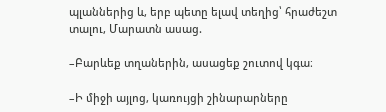պլաններից և, երբ պետը ելավ տեղից՝ հրաժեշտ տալու, Մարատն ասաց.

–Բարևեք տղաներին, ասացեք շուտով կգա։

–Ի միջի այլոց, կառույցի շինարարները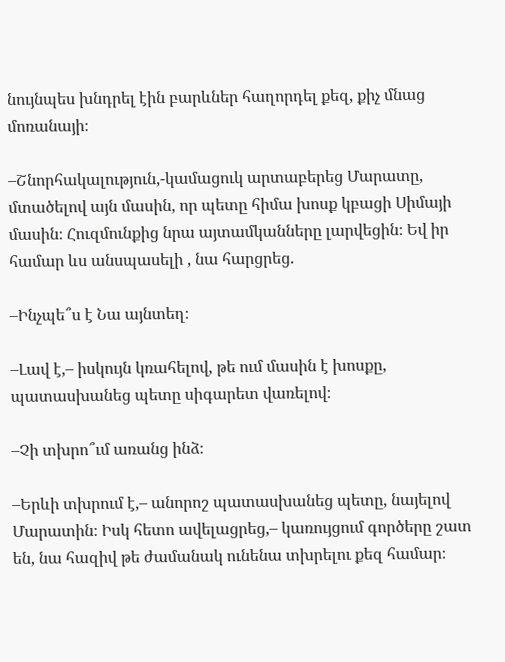նույնպես խնդրել էին բարևներ հաղորդել քեզ, քիչ մնաց մոռանայի։

–Շնորհակալություն,-կամացուկ արտաբերեց Մարատը, մտածելով այն մասին, որ պետը հիմա խոսք կբացի Սիմայի մասին։ Հուզմունքից նրա այտամկանները լարվեցին։ Եվ իր համար ևս անսպասելի , նա հարցրեց.

–Ինչպե՞ս է Նա այնտեղ։

–Լավ է,– իսկույն կռահելով, թե ում մասին է խոսքը, պատասխանեց պետը սիգարետ վառելով։

–Չի տխրո՞ւմ առանց ինձ։

–Երևի տխրում է,– անորոշ պատասխանեց պետը, նայելով Մարատին։ Իսկ հետո ավելացրեց,– կառույցում գործերը շատ են, նա հազիվ թե ժամանակ ունենա տխրելու քեզ համար։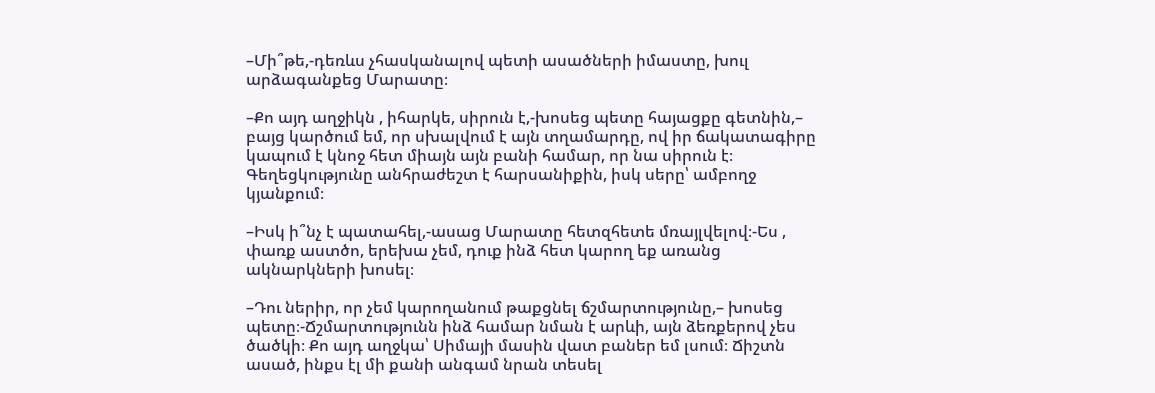–Մի՞թե,-դեռևս չհասկանալով պետի ասածների իմաստը, խուլ արձագանքեց Մարատը։

–Քո այդ աղջիկն , իհարկե, սիրուն է,-խոսեց պետը հայացքը գետնին,– բայց կարծում եմ, որ սխալվում է այն տղամարդը, ով իր ճակատագիրը կապում է կնոջ հետ միայն այն բանի համար, որ նա սիրուն է։ Գեղեցկությունը անհրաժեշտ է հարսանիքին, իսկ սերը՝ ամբողջ կյանքում։

–Իսկ ի՞նչ է պատահել,-ասաց Մարատը հետզհետե մռայլվելով։-Ես , փառք աստծո, երեխա չեմ, դուք ինձ հետ կարող եք առանց ակնարկների խոսել։

–Դու ներիր, որ չեմ կարողանում թաքցնել ճշմարտությունը,– խոսեց պետը։-Ճշմարտությունն ինձ համար նման է արևի, այն ձեռքերով չես ծածկի։ Քո այդ աղջկա՝ Սիմայի մասին վատ բաներ եմ լսում։ Ճիշտն ասած, ինքս էլ մի քանի անգամ նրան տեսել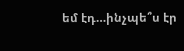եմ էդ…ինչպե՞ս էր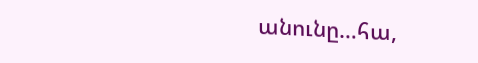անունը…հա,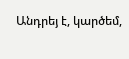Անդրեյ է, կարծեմ,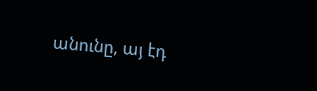անունը, այ էդ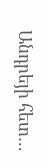Անդրեյի հետ…